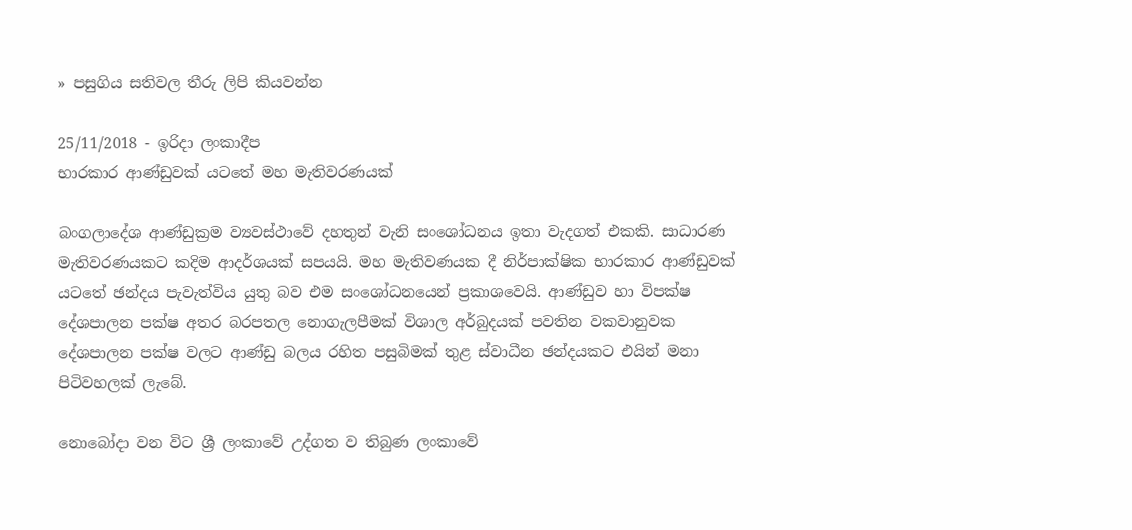» පසුගිය සතිවල තීරු ලිපි කියවන්න

25/11/2018 - ඉරිදා ලංකාදීප
භාරකාර ආණ්ඩුවක් යටතේ මහ මැතිවරණයක්

බංගලාදේශ ආණ්ඩුක්‍රම ව්‍යවස්ථාවේ දහතුන් වැනි සංශෝධනය ඉතා වැදගත් එකකි. සාධාරණ මැතිවරණයකට කදිම ආදර්ශයක් සපයයි. මහ මැතිවණයක දී නිර්පාක්ෂික භාරකාර ආණ්ඩුවක් යටතේ ඡන්දය පැවැත්විය යුතු බව එම සංශෝධනයෙන් ප්‍රකාශවෙයි. ආණ්ඩුව හා විපක්ෂ දේශපාලන පක්ෂ අතර බරපතල නොගැලපීමක් විශාල අර්බුදයක් පවතින වකවානුවක දේශපාලන පක්ෂ වලට ආණ්ඩු බලය රහිත පසුබිමක් තුළ ස්වාධීන ඡන්දයකට එයින් මනා පිටිවහලක් ලැබේ.

නොබෝදා වන විට ශ්‍රී ලංකාවේ උද්ගත ව තිබුණ ලංකාවේ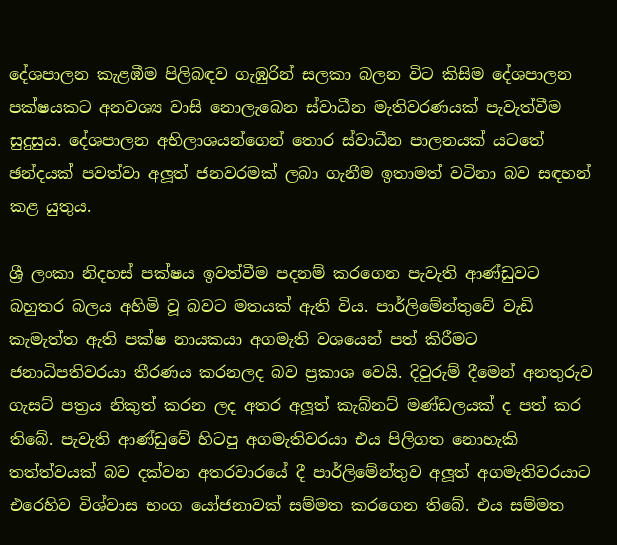දේශපාලන කැළඹීම පිලිබඳව ගැඹුරින් සලකා බලන විට කිසිම දේශපාලන පක්ෂයකට අනවශ්‍ය වාසි නොලැබෙන ස්වාධීන මැතිවරණයක් පැවැත්වීම සුදුසුය. දේශපාලන අභිලාශයන්ගෙන් තොර ස්වාධීන පාලනයක් යටතේ ඡන්දයක් පවත්වා අලූත් ජනවරමක් ලබා ගැනීම ඉතාමත් වටිනා බව සඳහන් කළ යුතුය.

ශ්‍රී ලංකා නිදහස් පක්ෂය ඉවත්වීම පදනම් කරගෙන පැවැති ආණ්ඩුවට බහුතර බලය අහිමි වූ බවට මතයක් ඇති විය. පාර්ලිමේන්තුවේ වැඩි කැමැත්ත ඇති පක්ෂ නායකයා අගමැති වශයෙන් පත් කිරීමට ජනාධිපතිවරයා තීරණය කරනලද බව ප්‍රකාශ වෙයි. දිවුරුම් දීමෙන් අනතුරුව ගැසට් පත්‍රය නිකුත් කරන ලද අතර අලූත් කැබ්නට් මණ්ඩලයක් ද පත් කර තිබේ. පැවැති ආණ්ඩුවේ හිටපු අගමැතිවරයා එය පිලිගත නොහැකි තත්ත්වයක් බව දක්වන අතරවාරයේ දී පාර්ලිමේන්තුව අලූත් අගමැතිවරයාට එරෙහිව විශ්වාස භංග යෝජනාවක් සම්මත කරගෙන තිබේ. එය සම්මත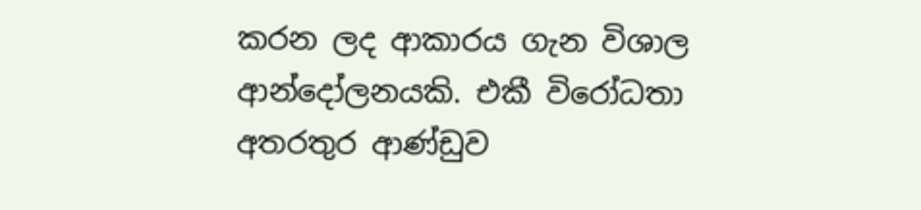කරන ලද ආකාරය ගැන විශාල ආන්දෝලනයකි. එකී විරෝධතා අතරතුර ආණ්ඩුව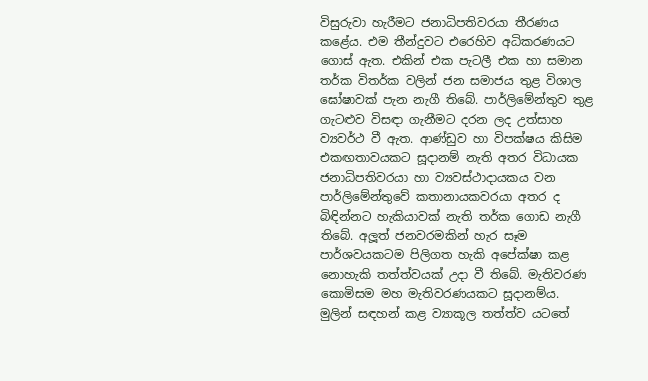විසුරුවා හැරීමට ජනාධිපතිවරයා තීරණය කළේය. එම තීන්දුවට එරෙහිව අධිකරණයට ගොස් ඇත. එකින් එක පැටලී එක හා සමාන තර්ක විතර්ක වලින් ජන සමාජය තුළ විශාල ඝෝෂාවක් පැන නැගී තිබේ. පාර්ලිමේන්තුව තුළ ගැටළුව විසඳා ගැනීමට දරන ලද උත්සාහ ව්‍යවර්ථ වී ඇත. ආණ්ඩුව හා විපක්ෂය කිසිම එකඟතාවයකට සූදානම් නැති අතර විධායක ජනාධිපතිවරයා හා ව්‍යවස්ථාදායකය වන පාර්ලිමේන්තුවේ කතානායකවරයා අතර ද බිඳින්නට හැකියාවක් නැති තර්ක ගොඩ නැගී තිබේ. අලූත් ජනවරමකින් හැර සෑම පාර්ශවයකටම පිලිගත හැකි අපේක්ෂා කළ නොහැකි තත්ත්වයක් උදා වී තිබේ. මැතිවරණ කොමිසම මහ මැතිවරණයකට සූදානම්ය. මුලින් සඳහන් කළ ව්‍යාකූල තත්ත්ව යටතේ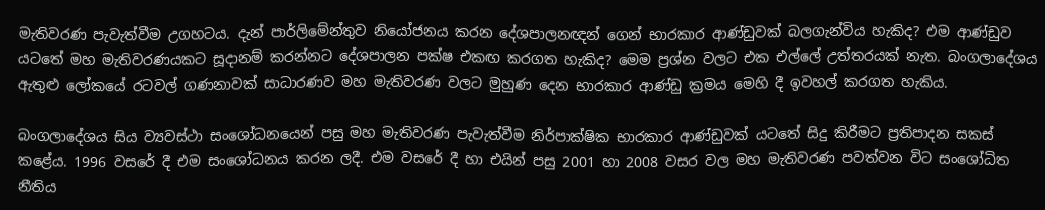මැතිවරණ පැවැත්වීම උගහටය. දැන් පාර්ලිමේන්තුව නියෝජනය කරන දේශපාලනඥන් ගෙන් භාරකාර ආණ්ඩුවක් බලගැන්විය හැකිද? එම ආණ්ඩුව යටතේ මහ මැතිවරණයකට සූදානම් කරන්නට දේශපාලන පක්ෂ එකඟ කරගත හැකිද? මෙම ප්‍රශ්න වලට එක එල්ලේ උත්තරයක් නැත. බංගලාදේශය ඇතුළු ලෝකයේ රටවල් ගණනාවක් සාධාරණව මහ මැතිවරණ වලට මුහුණ දෙන භාරකාර ආණ්ඩු ක්‍රමය මෙහි දී ඉවහල් කරගත හැකිය.

බංගලාදේශය සිය ව්‍යවස්ථා සංශෝධනයෙන් පසු මහ මැතිවරණ පැවැත්වීම නිර්පාක්ෂික භාරකාර ආණ්ඩුවක් යටතේ සිදු කිරීමට ප්‍රතිපාදන සකස් කළේය. 1996 වසරේ දී එම සංශෝධනය කරන ලදී. එම වසරේ දී හා එයින් පසු 2001 හා 2008 වසර වල මහ මැතිවරණ පවත්වන විට සංශෝධිත නීතිය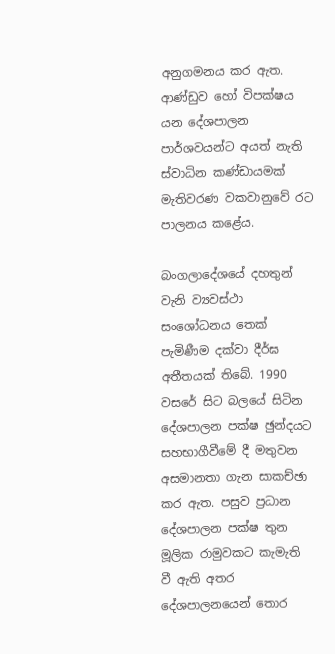අනුගමනය කර ඇත. ආණ්ඩුව හෝ විපක්ෂය යන දේශපාලන පාර්ශවයන්ට අයත් නැති ස්වාධින කණ්ඩායමක් මැතිවරණ වකවානුවේ රට පාලනය කළේය.

බංගලාදේශයේ දහතුන් වැනි ව්‍යවස්ථා සංශෝධනය තෙක් පැමිණීම දක්වා දීර්ඝ අතීතයක් තිබේ. 1990 වසරේ සිට බලයේ සිටින දේශපාලන පක්ෂ ඡුන්දයට සහභාගීවීමේ දී මතුවන අසමානතා ගැන සාකච්ඡා කර ඇත. පසුව ප්‍රධාන දේශපාලන පක්ෂ තුන මූලික රාමුවකට කැමැති වී ඇති අතර දේශපාලනයෙන් තොර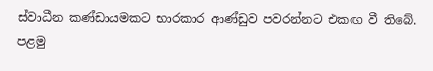ස්වාධීන කණ්ඩායමකට භාරකාර ආණ්ඩුව පවරන්නට එකඟ වී තිබේ. පළමු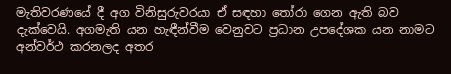මැතිවරණයේ දී අග විනිසුරුවරයා ඒ සඳහා තෝරා ගෙන ඇති බව දැක්වෙයි. අගමැති යන හැඳීන්වීම වෙනුවට ප්‍රධාන උපදේශක යන නාමට අන්වර්ථ කරනලද අතර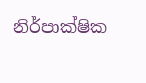නිර්පාක්ෂික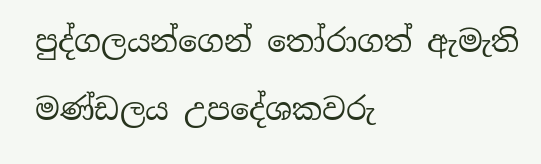පුද්ගලයන්ගෙන් තෝරාගත් ඇමැති මණ්ඩලය උපදේශකවරු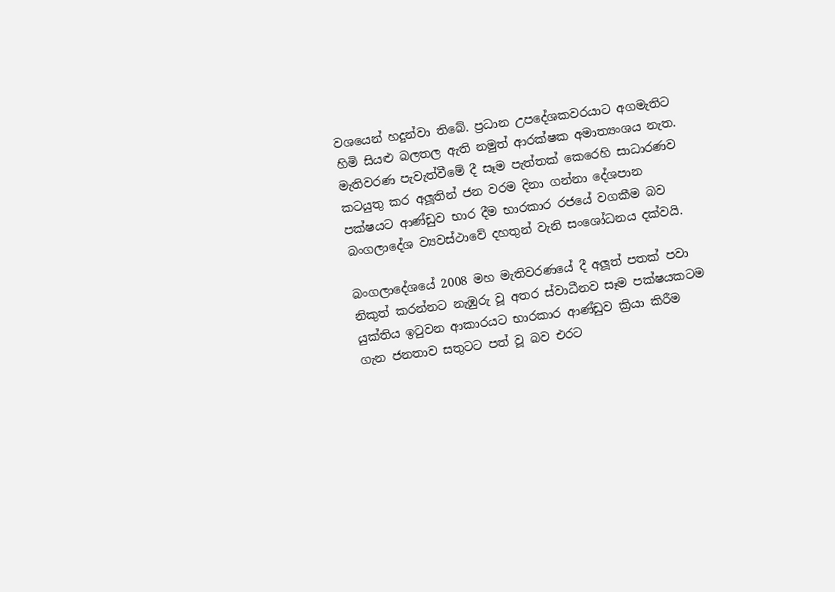වශයෙන් හදුන්වා තිබේ. ප්‍රධාන උපදේශකවරයාට අගමැතිට හිමි සියළු බලතල ඇති නමුත් ආරක්ෂක අමාත්‍යංශය නැත. මැතිවරණ පැවැත්වීමේ දී සෑම පැත්තක් කෙරෙහි සාධාරණව කටයුතු කර අලූතින් ජන වරම දිනා ගන්නා දේශපාන පක්ෂයට ආණ්ඩුව භාර දීම භාරකාර රජයේ වගකීම බව බංගලාදේශ ව්‍යවස්ථාවේ දහතුන් වැනි සංශෝධනය දක්වයි.

බංගලාදේශයේ 2008 මහ මැතිවරණයේ දී අලූත් පතක් පවා නිකුත් කරන්නට නැඹුරු වූ අතර ස්වාධීනව සෑම පක්ෂයකටම යුක්තිය ඉටුවන ආකාරයට භාරකාර ආණ්ඩුව ක්‍රියා කිරීම ගැන ජනතාව සතුටට පත් වූ බව එරට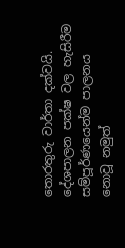තොරතුරු වාර්තා දක්වයි. දේශපාලන පක්ෂ වල හැසිරීම සම්පූර්ණයෙන්ම පාලනය නොවූ නමුත්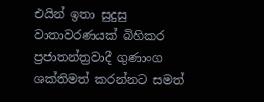එයින් ඉතා සුදුසු වාතාවරණයක් බිහිකර ප්‍රජාතන්ත්‍රවාදී ගුණාංග ශක්තිමත් කරන්නට සමත්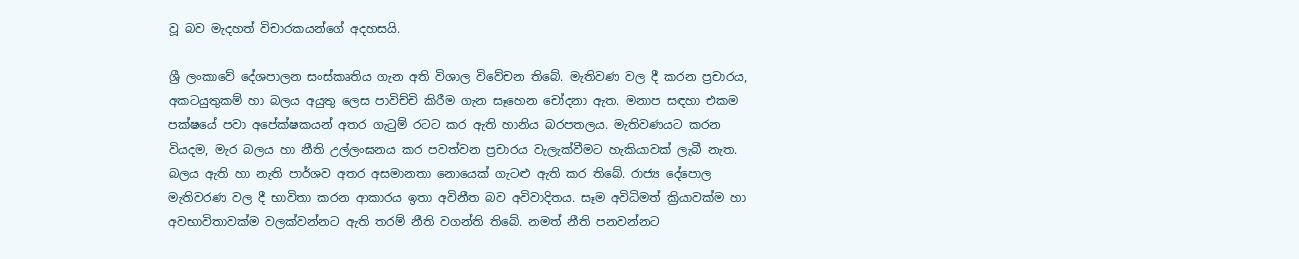වූ බව මැදහත් විචාරකයන්ගේ අදහසයි.

ශ්‍රී ලංකාවේ දේශපාලන සංස්කෘතිය ගැන අති විශාල විවේචන තිබේ. මැතිවණ වල දී කරන ප්‍රචාරය, අකටයුතුකම් හා බලය අයුතු ලෙස පාවිච්චි කිරීම ගැන සෑහෙන චෝදනා ඇත. මනාප සඳහා එකම පක්ෂයේ පවා අපේක්ෂකයන් අතර ගැටුම් රටට කර ඇති හානිය බරපතලය. මැතිවණයට කරන වියදම, මැර බලය හා නීති උල්ලංඝනය කර පවත්වන ප්‍රචාරය වැලැක්වීමට හැකියාවක් ලැබී නැත. බලය ඇති හා නැති පාර්ශව අතර අසමානතා නොයෙක් ගැටළු ඇති කර තිබේ. රාජ්‍ය දේපොල මැතිවරණ වල දී භාවිතා කරන ආකාරය ඉතා අවිනීත බව අවිවාදිතය. සෑම අවිධිමත් ක්‍රියාවක්ම හා අවභාවිතාවක්ම වලක්වන්නට ඇති තරම් නීති වගන්ති තිබේ. නමත් නීති පනවන්නට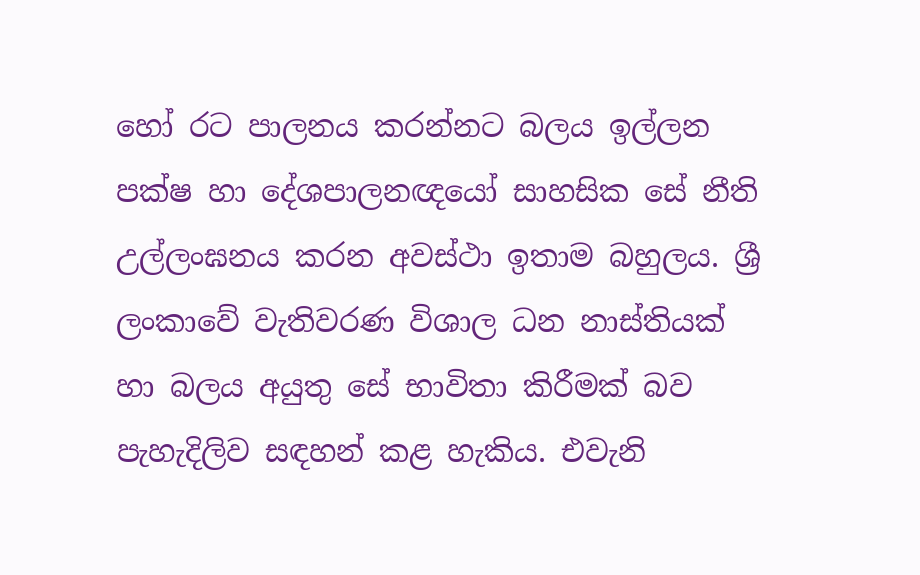හෝ රට පාලනය කරන්නට බලය ඉල්ලන පක්ෂ හා දේශපාලනඥයෝ සාහසික සේ නීති උල්ලංඝනය කරන අවස්ථා ඉතාම බහුලය. ශ්‍රී ලංකාවේ වැතිවරණ විශාල ධන නාස්තියක් හා බලය අයුතු සේ භාවිතා කිරීමක් බව පැහැදිලිව සඳහන් කළ හැකිය. එවැනි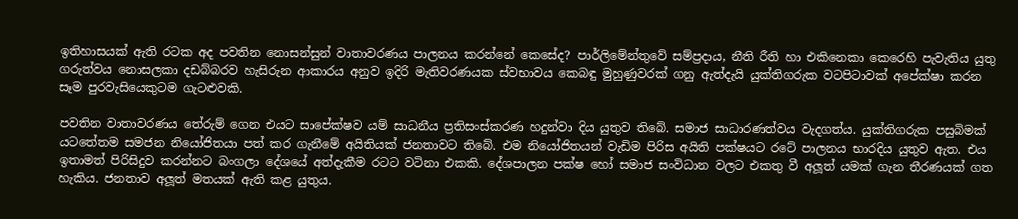ඉතිහාසයක් ඇති රටක අද පවතින නොසන්සුන් වාතාවරණය පාලනය කරන්නේ කෙසේද? පාර්ලිමේන්තුවේ සම්ප්‍රදාය, නීති රීති හා එකිනෙකා කෙරෙහි පැවැතිය යුතු ගරුත්වය නොසලකා දඩබ්බරව හැසිරුන ආකාරය අනුව ඉදිරි මැතිවරණයක ස්වභාවය කෙබඳු මුහුණුවරක් ගනු ඇත්දැයි යුක්තිගරුක වටපිටාවක් අපේක්ෂා කරන සෑම පුරවැසියෙකුටම ගැටළුවකි.

පවතින වාතාවරණය තේරුම් ගෙන එයට සාපේක්ෂව යම් සාධනීය ප්‍රතිසංස්කරණ හදුන්වා දිය යුතුව තිබේ. සමාජ සාධාරණත්වය වැදගත්ය. යුක්තිගරුක පසුබිමක් යටතේතම සමජන නියෝජිතයා පත් කර ගැනීමේ අයිතියක් ජනතාවට තිබේ. එම නියෝජිතයන් වැඩිම පිරිස අයිති පක්ෂයට රටේ පාලනය භාරදිය යුතුව ඇත. එය ඉතාමත් පිරිසිදුව කරන්නට බංගලා දේශයේ අත්දැකීම රටට වටිනා එකකි. දේශපාලන පක්ෂ හෝ සමාජ සංවිධාන වලට එකතු වී අලූත් යමක් ගැන තීරණයක් ගත හැකිය. ජනතාව අලූත් මතයක් ඇති කළ යුතුය.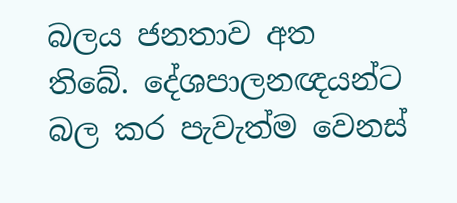බලය ජනතාව අත තිබේ. දේශපාලනඥයන්ට බල කර පැවැත්ම වෙනස්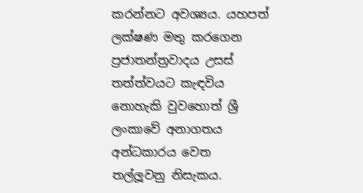කරන්නට අවශ්‍යය. යහපත් ලක්ෂණ මතු කරගෙන ප්‍රජාතන්ත්‍රවාදය උසස් තත්ත්වයට කැඳවිය නොහැකි වුවහොත් ශ්‍රී ලංකාවේ අනාගතය අන්ධකාරය වෙත තල්ලූවනු නිසැකය.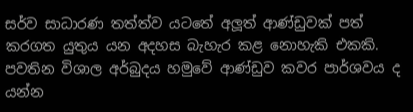සර්ව සාධාරණ තත්ත්ව යටතේ අලූත් ආණ්ඩුවක් පත් කරගත යුතුය යන අදහස බැහැර කළ නොහැකි එකකි. පවතින විශාල අර්බුදය හමුවේ ආණ්ඩුව කවර පාර්ශවය ද යන්න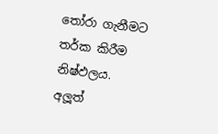තෝරා ගැනීමට තර්ක කිරීම නිෂ්ඵලය. අලූත්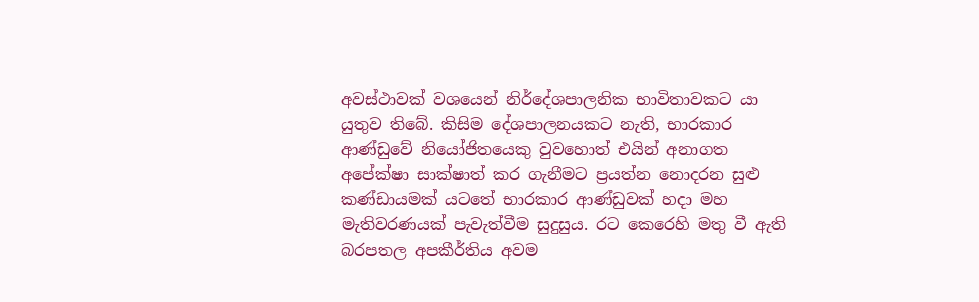අවස්ථාවක් වශයෙන් නිර්දේශපාලනික භාවිතාවකට යා යුතුව තිබේ. කිසිම දේශපාලනයකට නැති, භාරකාර ආණ්ඩුවේ නියෝජිතයෙකු වුවහොත් එයින් අනාගත අපේක්ෂා සාක්ෂාත් කර ගැනීමට ප්‍රයත්න නොදරන සුළු කණ්ඩායමක් යටතේ භාරකාර ආණ්ඩුවක් හදා මහ මැතිවරණයක් පැවැත්වීම සුදුසුය. රට කෙරෙහි මතු වී ඇති බරපතල අපකීර්තිය අවම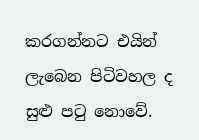කරගන්නට එයින් ලැබෙන පිටිවහල ද සුළු පටු නොවේ.